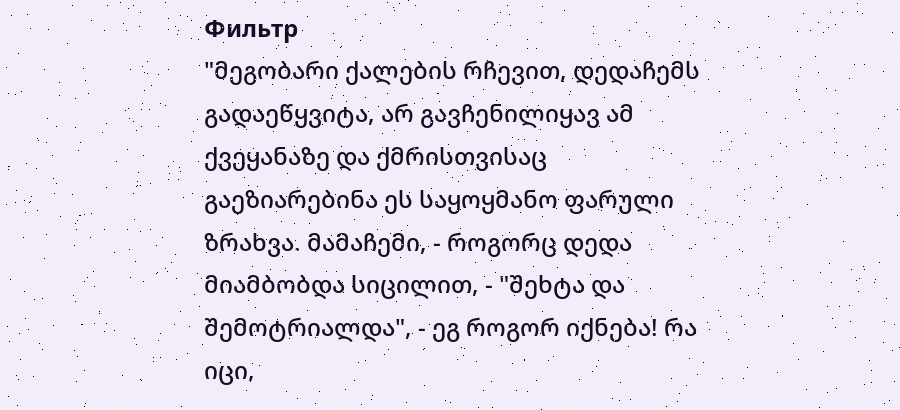Фильтр
"მეგობარი ქალების რჩევით, დედაჩემს გადაეწყვიტა, არ გავჩენილიყავ ამ ქვეყანაზე და ქმრისთვისაც გაეზიარებინა ეს საყოყმანო ფარული ზრახვა. მამაჩემი, - როგორც დედა მიამბობდა სიცილით, - "შეხტა და შემოტრიალდა", - ეგ როგორ იქნება! რა იცი,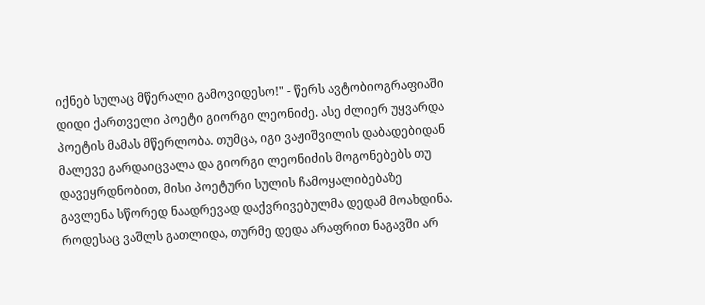იქნებ სულაც მწერალი გამოვიდესო!" - წერს ავტობიოგრაფიაში დიდი ქართველი პოეტი გიორგი ლეონიძე. ასე ძლიერ უყვარდა პოეტის მამას მწერლობა. თუმცა, იგი ვაჟიშვილის დაბადებიდან მალევე გარდაიცვალა და გიორგი ლეონიძის მოგონებებს თუ დავეყრდნობით, მისი პოეტური სულის ჩამოყალიბებაზე გავლენა სწორედ ნაადრევად დაქვრივებულმა დედამ მოახდინა. როდესაც ვაშლს გათლიდა, თურმე დედა არაფრით ნაგავში არ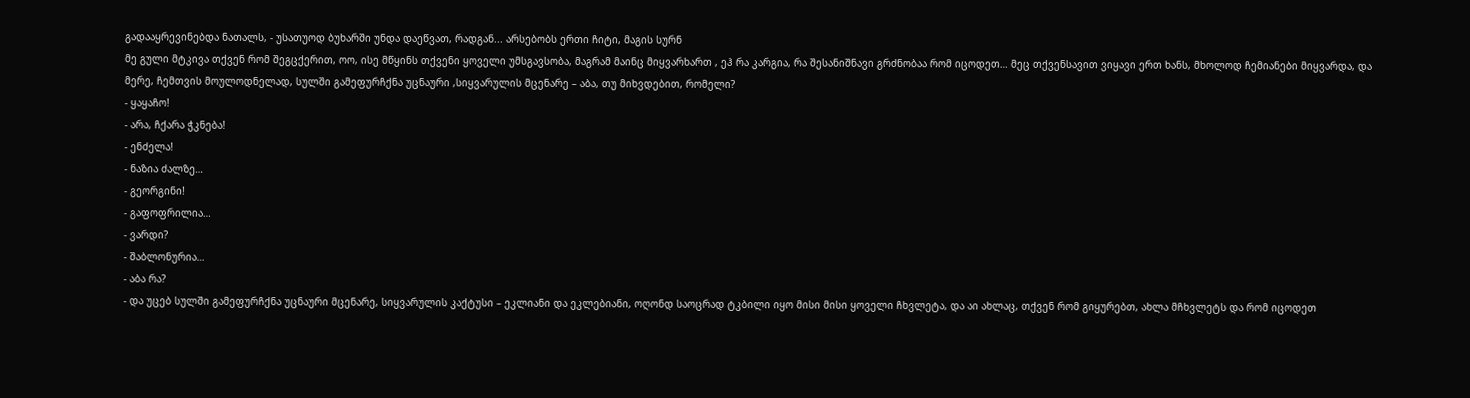გადააყრევინებდა ნათალს, - უსათუოდ ბუხარში უნდა დაეწვათ, რადგან... არსებობს ერთი ჩიტი, მაგის სურნ
მე გული მტკივა თქვენ რომ შეგცქერით, ოო, ისე მწყინს თქვენი ყოველი უმსგავსობა, მაგრამ მაინც მიყვარხართ , ეჰ რა კარგია, რა შესანიშნავი გრძნობაა რომ იცოდეთ… მეც თქვენსავით ვიყავი ერთ ხანს, მხოლოდ ჩემიანები მიყვარდა, და მერე, ჩემთვის მოულოდნელად, სულში გამეფურჩქნა უცნაური ,სიყვარულის მცენარე – აბა, თუ მიხვდებით, რომელი?
- ყაყაჩო!
- არა, ჩქარა ჭკნება!
- ენძელა!
- ნაზია ძალზე…
- გეორგინი!
- გაფოფრილია…
- ვარდი?
- შაბლონურია…
- აბა რა?
- და უცებ სულში გამეფურჩქნა უცნაური მცენარე, სიყვარულის კაქტუსი – ეკლიანი და ეკლებიანი, ოღონდ საოცრად ტკბილი იყო მისი მისი ყოველი ჩხვლეტა, და აი ახლაც, თქვენ რომ გიყურებთ, ახლა მჩხვლეტს და რომ იცოდეთ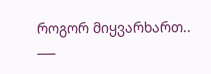როგორ მიყვარხართ..
___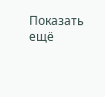Показать ещё